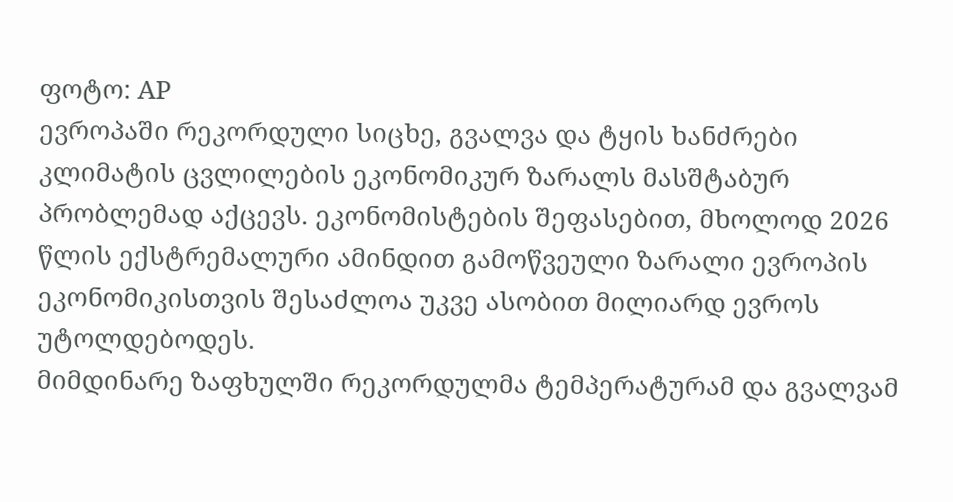ფოტო: AP
ევროპაში რეკორდული სიცხე, გვალვა და ტყის ხანძრები კლიმატის ცვლილების ეკონომიკურ ზარალს მასშტაბურ პრობლემად აქცევს. ეკონომისტების შეფასებით, მხოლოდ 2026 წლის ექსტრემალური ამინდით გამოწვეული ზარალი ევროპის ეკონომიკისთვის შესაძლოა უკვე ასობით მილიარდ ევროს უტოლდებოდეს.
მიმდინარე ზაფხულში რეკორდულმა ტემპერატურამ და გვალვამ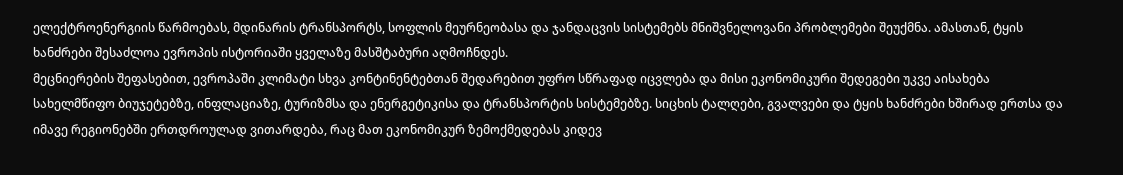ელექტროენერგიის წარმოებას, მდინარის ტრანსპორტს, სოფლის მეურნეობასა და ჯანდაცვის სისტემებს მნიშვნელოვანი პრობლემები შეუქმნა. ამასთან, ტყის ხანძრები შესაძლოა ევროპის ისტორიაში ყველაზე მასშტაბური აღმოჩნდეს.
მეცნიერების შეფასებით, ევროპაში კლიმატი სხვა კონტინენტებთან შედარებით უფრო სწრაფად იცვლება და მისი ეკონომიკური შედეგები უკვე აისახება სახელმწიფო ბიუჯეტებზე, ინფლაციაზე, ტურიზმსა და ენერგეტიკისა და ტრანსპორტის სისტემებზე. სიცხის ტალღები, გვალვები და ტყის ხანძრები ხშირად ერთსა და იმავე რეგიონებში ერთდროულად ვითარდება, რაც მათ ეკონომიკურ ზემოქმედებას კიდევ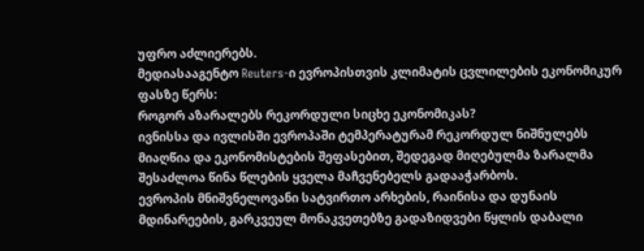უფრო აძლიერებს.
მედიასააგენტო Reuters-ი ევროპისთვის კლიმატის ცვლილების ეკონომიკურ ფასზე წერს:
როგორ აზარალებს რეკორდული სიცხე ეკონომიკას?
ივნისსა და ივლისში ევროპაში ტემპერატურამ რეკორდულ ნიშნულებს მიაღწია და ეკონომისტების შეფასებით, შედეგად მიღებულმა ზარალმა შესაძლოა წინა წლების ყველა მაჩვენებელს გადააჭარბოს.
ევროპის მნიშვნელოვანი სატვირთო არხების, რაინისა და დუნაის მდინარეების, გარკვეულ მონაკვეთებზე გადაზიდვები წყლის დაბალი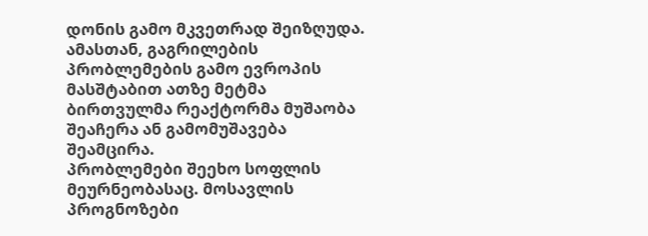დონის გამო მკვეთრად შეიზღუდა. ამასთან, გაგრილების პრობლემების გამო ევროპის მასშტაბით ათზე მეტმა ბირთვულმა რეაქტორმა მუშაობა შეაჩერა ან გამომუშავება შეამცირა.
პრობლემები შეეხო სოფლის მეურნეობასაც. მოსავლის პროგნოზები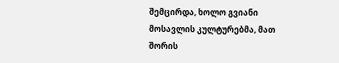შემცირდა, ხოლო გვიანი მოსავლის კულტურებმა, მათ შორის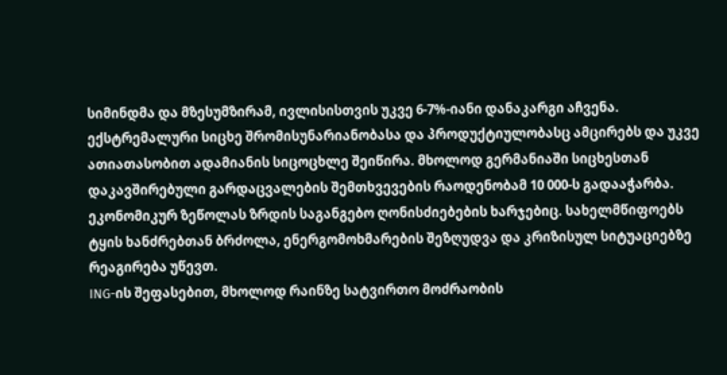სიმინდმა და მზესუმზირამ, ივლისისთვის უკვე 6-7%-იანი დანაკარგი აჩვენა.
ექსტრემალური სიცხე შრომისუნარიანობასა და პროდუქტიულობასც ამცირებს და უკვე ათიათასობით ადამიანის სიცოცხლე შეიწირა. მხოლოდ გერმანიაში სიცხესთან დაკავშირებული გარდაცვალების შემთხვევების რაოდენობამ 10 000-ს გადააჭარბა.
ეკონომიკურ ზეწოლას ზრდის საგანგებო ღონისძიებების ხარჯებიც. სახელმწიფოებს ტყის ხანძრებთან ბრძოლა, ენერგომოხმარების შეზღუდვა და კრიზისულ სიტუაციებზე რეაგირება უწევთ.
ING-ის შეფასებით, მხოლოდ რაინზე სატვირთო მოძრაობის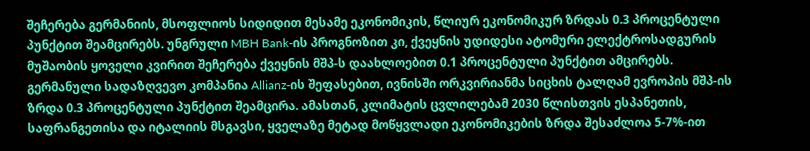შეჩერება გერმანიის, მსოფლიოს სიდიდით მესამე ეკონომიკის, წლიურ ეკონომიკურ ზრდას 0.3 პროცენტული პუნქტით შეამცირებს. უნგრული MBH Bank-ის პროგნოზით კი, ქვეყნის უდიდესი ატომური ელექტროსადგურის მუშაობის ყოველი კვირით შეჩერება ქვეყნის მშპ-ს დაახლოებით 0.1 პროცენტული პუნქტით ამცირებს.
გერმანული სადაზღვევო კომპანია Allianz-ის შეფასებით, ივნისში ორკვირიანმა სიცხის ტალღამ ევროპის მშპ-ის ზრდა 0.3 პროცენტული პუნქტით შეამცირა. ამასთან, კლიმატის ცვლილებამ 2030 წლისთვის ესპანეთის, საფრანგეთისა და იტალიის მსგავსი, ყველაზე მეტად მოწყვლადი ეკონომიკების ზრდა შესაძლოა 5-7%-ით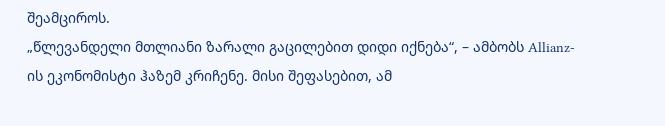შეამციროს.
„წლევანდელი მთლიანი ზარალი გაცილებით დიდი იქნება“, – ამბობს Allianz-ის ეკონომისტი ჰაზემ კრიჩენე. მისი შეფასებით, ამ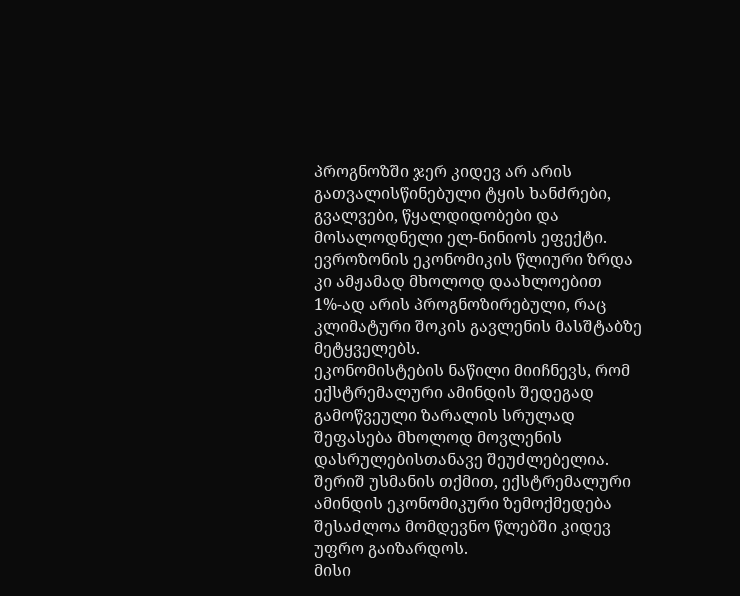პროგნოზში ჯერ კიდევ არ არის გათვალისწინებული ტყის ხანძრები, გვალვები, წყალდიდობები და მოსალოდნელი ელ-ნინიოს ეფექტი.
ევროზონის ეკონომიკის წლიური ზრდა კი ამჟამად მხოლოდ დაახლოებით 1%-ად არის პროგნოზირებული, რაც კლიმატური შოკის გავლენის მასშტაბზე მეტყველებს.
ეკონომისტების ნაწილი მიიჩნევს, რომ ექსტრემალური ამინდის შედეგად გამოწვეული ზარალის სრულად შეფასება მხოლოდ მოვლენის დასრულებისთანავე შეუძლებელია.
შერიშ უსმანის თქმით, ექსტრემალური ამინდის ეკონომიკური ზემოქმედება შესაძლოა მომდევნო წლებში კიდევ უფრო გაიზარდოს.
მისი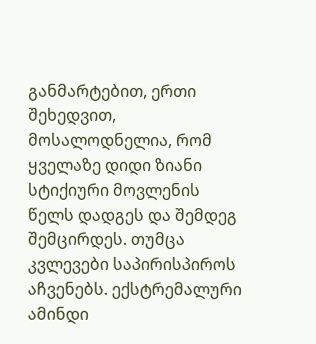განმარტებით, ერთი შეხედვით, მოსალოდნელია, რომ ყველაზე დიდი ზიანი სტიქიური მოვლენის წელს დადგეს და შემდეგ შემცირდეს. თუმცა კვლევები საპირისპიროს აჩვენებს. ექსტრემალური ამინდი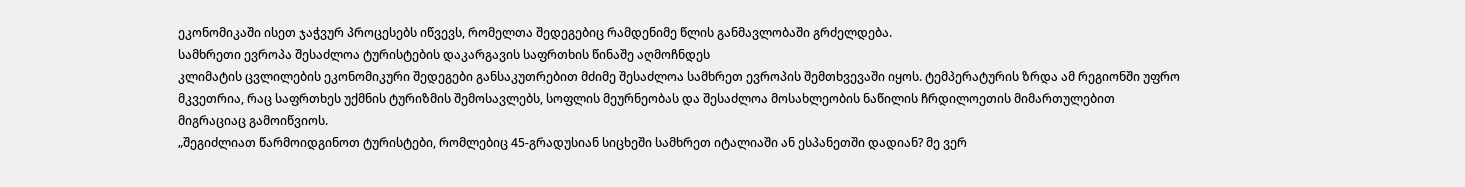ეკონომიკაში ისეთ ჯაჭვურ პროცესებს იწვევს, რომელთა შედეგებიც რამდენიმე წლის განმავლობაში გრძელდება.
სამხრეთი ევროპა შესაძლოა ტურისტების დაკარგავის საფრთხის წინაშე აღმოჩნდეს
კლიმატის ცვლილების ეკონომიკური შედეგები განსაკუთრებით მძიმე შესაძლოა სამხრეთ ევროპის შემთხვევაში იყოს. ტემპერატურის ზრდა ამ რეგიონში უფრო მკვეთრია, რაც საფრთხეს უქმნის ტურიზმის შემოსავლებს, სოფლის მეურნეობას და შესაძლოა მოსახლეობის ნაწილის ჩრდილოეთის მიმართულებით მიგრაციაც გამოიწვიოს.
„შეგიძლიათ წარმოიდგინოთ ტურისტები, რომლებიც 45-გრადუსიან სიცხეში სამხრეთ იტალიაში ან ესპანეთში დადიან? მე ვერ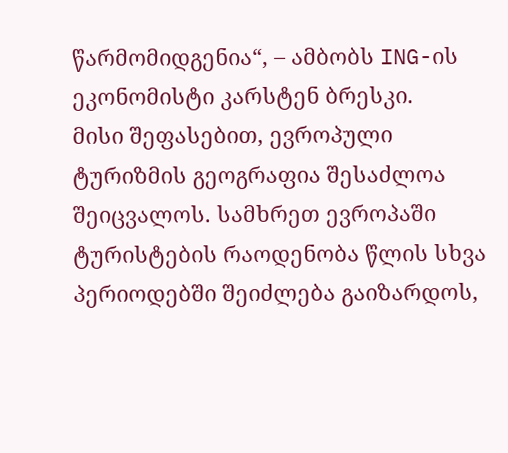წარმომიდგენია“, – ამბობს ING-ის ეკონომისტი კარსტენ ბრესკი.
მისი შეფასებით, ევროპული ტურიზმის გეოგრაფია შესაძლოა შეიცვალოს. სამხრეთ ევროპაში ტურისტების რაოდენობა წლის სხვა პერიოდებში შეიძლება გაიზარდოს,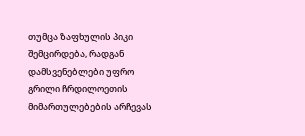თუმცა ზაფხულის პიკი შემცირდება, რადგან დამსვენებლები უფრო გრილი ჩრდილოეთის მიმართულებების არჩევას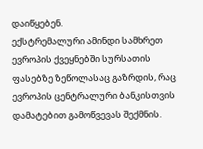დაიწყებენ.
ექსტრემალური ამინდი სამხრეთ ევროპის ქვეყნებში სურსათის ფასებზე ზეწოლასაც გაზრდის, რაც ევროპის ცენტრალური ბანკისთვის დამატებით გამოწვევას შექმნის.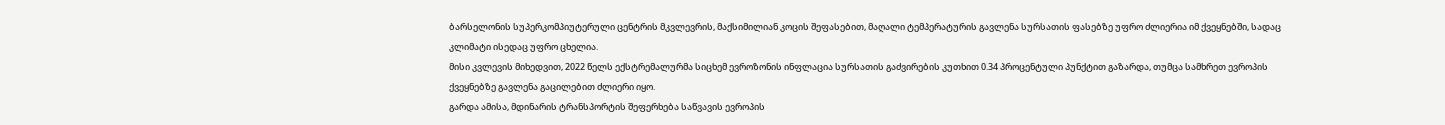ბარსელონის სუპერკომპიუტერული ცენტრის მკვლევრის, მაქსიმილიან კოცის შეფასებით, მაღალი ტემპერატურის გავლენა სურსათის ფასებზე უფრო ძლიერია იმ ქვეყნებში, სადაც კლიმატი ისედაც უფრო ცხელია.
მისი კვლევის მიხედვით, 2022 წელს ექსტრემალურმა სიცხემ ევროზონის ინფლაცია სურსათის გაძვირების კუთხით 0.34 პროცენტული პუნქტით გაზარდა, თუმცა სამხრეთ ევროპის ქვეყნებზე გავლენა გაცილებით ძლიერი იყო.
გარდა ამისა, მდინარის ტრანსპორტის შეფერხება საწვავის ევროპის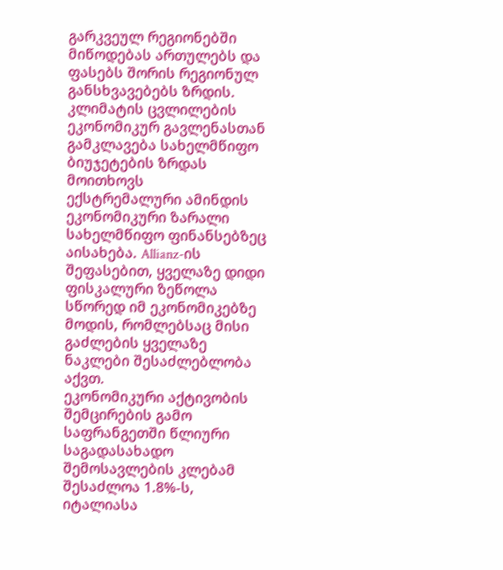გარკვეულ რეგიონებში მიწოდებას ართულებს და ფასებს შორის რეგიონულ განსხვავებებს ზრდის.
კლიმატის ცვლილების ეკონომიკურ გავლენასთან გამკლავება სახელმწიფო ბიუჯეტების ზრდას მოითხოვს
ექსტრემალური ამინდის ეკონომიკური ზარალი სახელმწიფო ფინანსებზეც აისახება. Allianz-ის შეფასებით, ყველაზე დიდი ფისკალური ზეწოლა სწორედ იმ ეკონომიკებზე მოდის, რომლებსაც მისი გაძლების ყველაზე ნაკლები შესაძლებლობა აქვთ.
ეკონომიკური აქტივობის შემცირების გამო საფრანგეთში წლიური საგადასახადო შემოსავლების კლებამ შესაძლოა 1.8%-ს, იტალიასა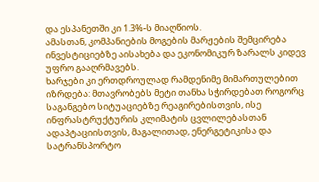და ესპანეთში კი 1.3%-ს მიაღწიოს.
ამასთან, კომპანიების მოგების მარჟების შემცირება ინვესტიციებზე აისახება და ეკონომიკურ ზარალს კიდევ უფრო გააღრმავებს.
ხარჯები კი ერთდროულად რამდენიმე მიმართულებით იზრდება: მთავრობებს მეტი თანხა სჭირდებათ როგორც საგანგებო სიტუაციებზე რეაგირებისთვის, ისე ინფრასტრუქტურის კლიმატის ცვლილებასთან ადაპტაციისთვის, მაგალითად, ენერგეტიკისა და სატრანსპორტო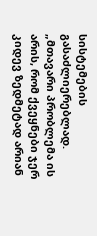სისტემების გასაძლიერებლად.
„მთავარი პრობლემა ის არის, რომ ქვეყნები ჯერ კიდევ ზედმეტად არიან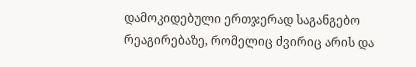დამოკიდებული ერთჯერად საგანგებო რეაგირებაზე, რომელიც ძვირიც არის და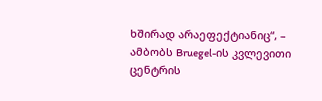ხშირად არაეფექტიანიც“, – ამბობს Bruegel-ის კვლევითი ცენტრის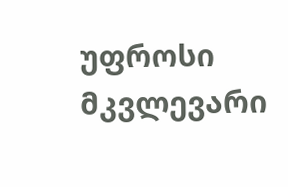უფროსი მკვლევარი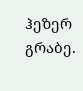ჰეზერ გრაბე.